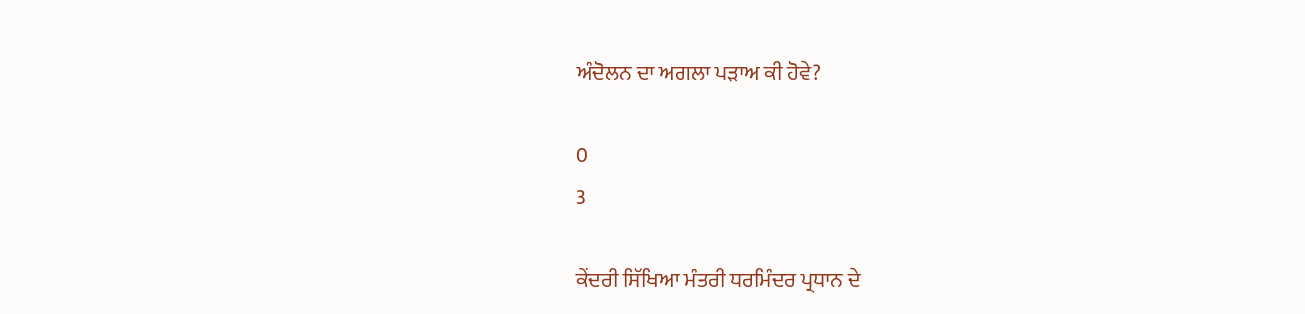ਅੰਦੋਲਨ ਦਾ ਅਗਲਾ ਪੜਾਅ ਕੀ ਹੋਵੇ?

0
3

ਕੇਂਦਰੀ ਸਿੱਖਿਆ ਮੰਤਰੀ ਧਰਮਿੰਦਰ ਪ੍ਰਧਾਨ ਦੇ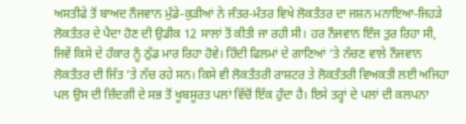ਅਸਤੀਫੇ ਤੋਂ ਬਾਅਦ ਨੌਜਵਾਨ ਮੁੰਡੇ-ਕੁੜੀਆਂ ਨੇ ਜੰਤਰ-ਮੰਤਰ ਵਿਖੇ ਲੋਕਤੰਤਰ ਦਾ ਜਸ਼ਨ ਮਨਾਇਆ-ਜਿਹੜੇ ਲੋਕਤੰਤਰ ਦੇ ਪੈਦਾ ਹੋਣ ਦੀ ਉਡੀਕ 12 ਸਾਲਾਂ ਤੋਂ ਕੀਤੀ ਜਾ ਰਹੀ ਸੀ। ਹਰ ਨੌਜਵਾਨ ਇੰਜ ਤੁਰ ਰਿਹਾ ਸੀ, ਜਿਵੇਂ ਕਿਸੇ ਦੇ ਹੰਕਾਰ ਨੂੰ ਠੁੱਡ ਮਾਰ ਰਿਹਾ ਹੋਵੇ। ਹਿੰਦੀ ਫਿਲਮਾਂ ਦੇ ਗਾਣਿਆਂ ‘ਤੇ ਨੱਚਣ ਵਾਲੇ ਨੌਜਵਾਨ ਲੋਕਤੰਤਰ ਦੀ ਜਿੱਤ ‘ਤੇ ਨੱਚ ਰਹੇ ਸਨ। ਕਿਸੇ ਵੀ ਲੋਕਤੰਤਰੀ ਰਾਸ਼ਟਰ ਤੇ ਲੋਕਤੰਤਰੀ ਵਿਅਕਤੀ ਲਈ ਅਜਿਹਾ ਪਲ ਉਸ ਦੀ ਜ਼ਿੰਦਗੀ ਦੇ ਸਭ ਤੋਂ ਖੂਬਸੂਰਤ ਪਲਾਂ ਵਿੱਚੋਂ ਇੱਕ ਹੁੰਦਾ ਹੈ। ਇਸੇ ਤਰ੍ਹਾਂ ਦੇ ਪਲਾਂ ਦੀ ਕਲਪਨਾ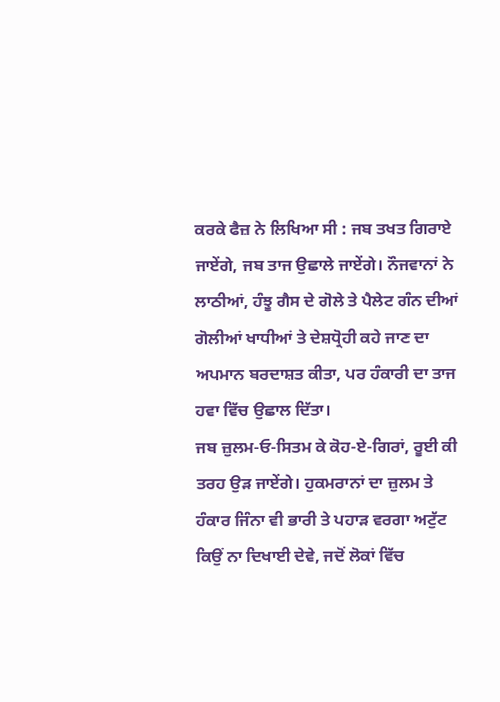ਕਰਕੇ ਫੈਜ਼ ਨੇ ਲਿਖਿਆ ਸੀ : ਜਬ ਤਖਤ ਗਿਰਾਏ ਜਾਏਂਗੇ, ਜਬ ਤਾਜ ਉਛਾਲੇ ਜਾਏਂਗੇ। ਨੌਜਵਾਨਾਂ ਨੇ ਲਾਠੀਆਂ, ਹੰਝੂ ਗੈਸ ਦੇ ਗੋਲੇ ਤੇ ਪੈਲੇਟ ਗੰਨ ਦੀਆਂ ਗੋਲੀਆਂ ਖਾਧੀਆਂ ਤੇ ਦੇਸ਼ਧ੍ਰੋਹੀ ਕਹੇ ਜਾਣ ਦਾ ਅਪਮਾਨ ਬਰਦਾਸ਼ਤ ਕੀਤਾ, ਪਰ ਹੰਕਾਰੀ ਦਾ ਤਾਜ ਹਵਾ ਵਿੱਚ ਉਛਾਲ ਦਿੱਤਾ।
ਜਬ ਜ਼ੁਲਮ-ਓ-ਸਿਤਮ ਕੇ ਕੋਹ-ਏ-ਗਿਰਾਂ, ਰੂਈ ਕੀ ਤਰਹ ਉੜ ਜਾਏਂਗੇ। ਹੁਕਮਰਾਨਾਂ ਦਾ ਜ਼ੁਲਮ ਤੇ ਹੰਕਾਰ ਜਿੰਨਾ ਵੀ ਭਾਰੀ ਤੇ ਪਹਾੜ ਵਰਗਾ ਅਟੁੱਟ ਕਿਉਂ ਨਾ ਦਿਖਾਈ ਦੇਵੇ, ਜਦੋਂ ਲੋਕਾਂ ਵਿੱਚ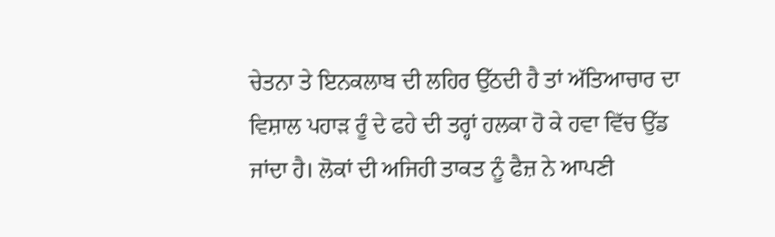ਚੇਤਨਾ ਤੇ ਇਨਕਲਾਬ ਦੀ ਲਹਿਰ ਉੱਠਦੀ ਹੈ ਤਾਂ ਅੱਤਿਆਚਾਰ ਦਾ ਵਿਸ਼ਾਲ ਪਹਾੜ ਰੂੰ ਦੇ ਫਹੇ ਦੀ ਤਰ੍ਹਾਂ ਹਲਕਾ ਹੋ ਕੇ ਹਵਾ ਵਿੱਚ ਉੱਡ ਜਾਂਦਾ ਹੈ। ਲੋਕਾਂ ਦੀ ਅਜਿਹੀ ਤਾਕਤ ਨੂੰ ਫੈਜ਼ ਨੇ ਆਪਣੀ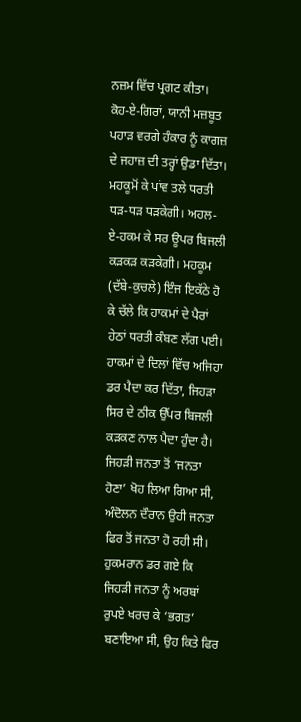ਨਜ਼ਮ ਵਿੱਚ ਪ੍ਰਗਟ ਕੀਤਾ। ਕੋਹ-ਏ-ਗਿਰਾਂ, ਯਾਨੀ ਮਜ਼ਬੂਤ ਪਹਾੜ ਵਰਗੇ ਹੰਕਾਰ ਨੂੰ ਕਾਗਜ਼ ਦੇ ਜਹਾਜ਼ ਦੀ ਤਰ੍ਹਾਂ ਉਡਾ ਦਿੱਤਾ।
ਮਹਕੂਮੋਂ ਕੇ ਪਾਂਵ ਤਲੇ ਧਰਤੀ ਧੜ-ਧੜ ਧੜਕੇਗੀ। ਅਹਲ-ਏ-ਹਕਮ ਕੇ ਸਰ ਊਪਰ ਬਿਜਲੀ ਕੜਕੜ ਕੜਕੇਗੀ। ਮਹਕੂਮ (ਦੱਬੇ-ਕੁਚਲੇ) ਇੰਜ ਇਕੱਠੇ ਹੋ ਕੇ ਚੱਲੇ ਕਿ ਹਾਕਮਾਂ ਦੇ ਪੈਰਾਂ ਹੇਠਾਂ ਧਰਤੀ ਕੰਬਣ ਲੱਗ ਪਈ। ਹਾਕਮਾਂ ਦੇ ਦਿਲਾਂ ਵਿੱਚ ਅਜਿਹਾ ਡਰ ਪੈਦਾ ਕਰ ਦਿੱਤਾ, ਜਿਹੜਾ ਸਿਰ ਦੇ ਠੀਕ ਉੱਪਰ ਬਿਜਲੀ ਕੜਕਣ ਨਾਲ ਪੈਦਾ ਹੁੰਦਾ ਹੈ।
ਜਿਹੜੀ ਜਨਤਾ ਤੋਂ ‘ਜਨਤਾ ਹੋਣਾ’ ਖੋਹ ਲਿਆ ਗਿਆ ਸੀ, ਅੰਦੋਲਨ ਦੌਰਾਨ ਉਹੀ ਜਨਤਾ ਫਿਰ ਤੋਂ ਜਨਤਾ ਹੋ ਰਹੀ ਸੀ। ਹੁਕਮਰਾਨ ਡਰ ਗਏ ਕਿ ਜਿਹੜੀ ਜਨਤਾ ਨੂੰ ਅਰਬਾਂ ਰੁਪਏ ਖਰਚ ਕੇ ‘ਭਗਤ’ ਬਣਾਇਆ ਸੀ, ਉਹ ਕਿਤੇ ਫਿਰ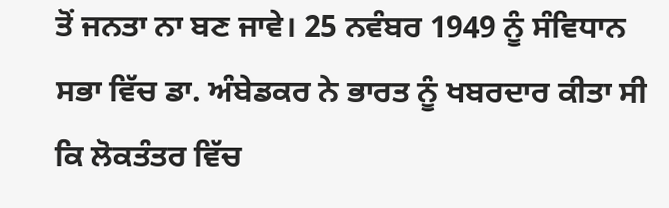ਤੋਂ ਜਨਤਾ ਨਾ ਬਣ ਜਾਵੇ। 25 ਨਵੰਬਰ 1949 ਨੂੰ ਸੰਵਿਧਾਨ ਸਭਾ ਵਿੱਚ ਡਾ. ਅੰਬੇਡਕਰ ਨੇ ਭਾਰਤ ਨੂੰ ਖਬਰਦਾਰ ਕੀਤਾ ਸੀ ਕਿ ਲੋਕਤੰਤਰ ਵਿੱਚ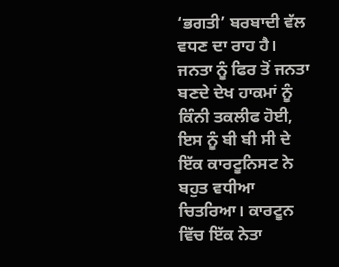‘ਭਗਤੀ’ ਬਰਬਾਦੀ ਵੱਲ ਵਧਣ ਦਾ ਰਾਹ ਹੈ। ਜਨਤਾ ਨੂੰ ਫਿਰ ਤੋਂ ਜਨਤਾ ਬਣਦੇ ਦੇਖ ਹਾਕਮਾਂ ਨੂੰ ਕਿੰਨੀ ਤਕਲੀਫ ਹੋਈ, ਇਸ ਨੂੰ ਬੀ ਬੀ ਸੀ ਦੇ ਇੱਕ ਕਾਰਟੂਨਿਸਟ ਨੇ ਬਹੁਤ ਵਧੀਆ ਚਿਤਰਿਆ। ਕਾਰਟੂਨ ਵਿੱਚ ਇੱਕ ਨੇਤਾ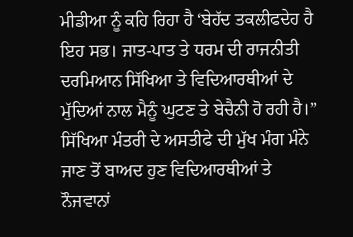ਮੀਡੀਆ ਨੂੰ ਕਹਿ ਰਿਹਾ ਹੈ ‘ਬੇਹੱਦ ਤਕਲੀਫਦੇਹ ਹੈ ਇਹ ਸਭ। ਜਾਤ-ਪਾਤ ਤੇ ਧਰਮ ਦੀ ਰਾਜਨੀਤੀ ਦਰਮਿਆਨ ਸਿੱਖਿਆ ਤੇ ਵਿਦਿਆਰਥੀਆਂ ਦੇ ਮੁੱਦਿਆਂ ਨਾਲ ਮੈਨੂੰ ਘੁਟਣ ਤੇ ਬੇਚੈਨੀ ਹੋ ਰਹੀ ਹੈ।”
ਸਿੱਖਿਆ ਮੰਤਰੀ ਦੇ ਅਸਤੀਫੇ ਦੀ ਮੁੱਖ ਮੰਗ ਮੰਨੇ ਜਾਣ ਤੋਂ ਬਾਅਦ ਹੁਣ ਵਿਦਿਆਰਥੀਆਂ ਤੇ ਨੌਜਵਾਨਾਂ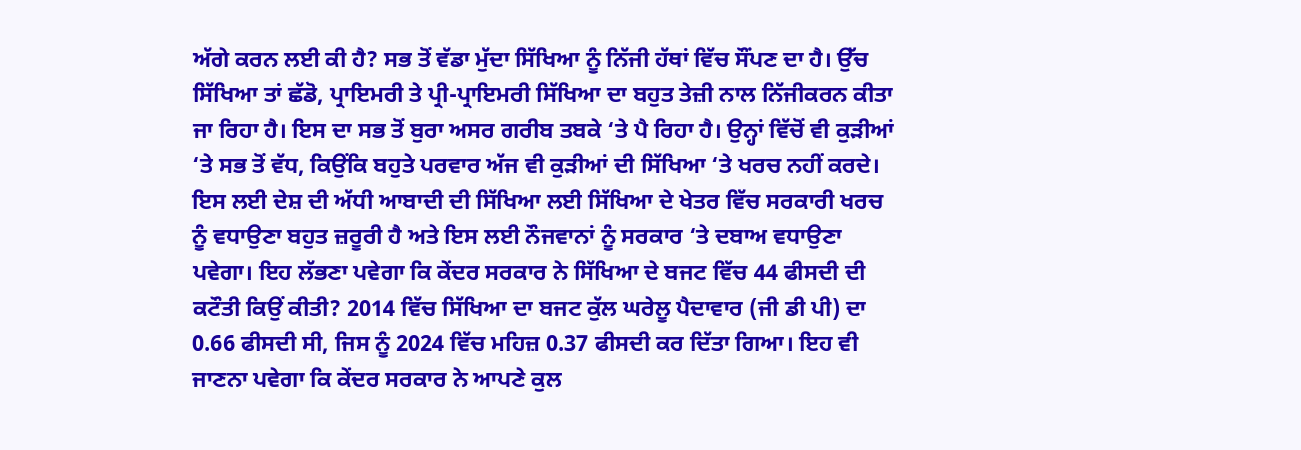ਅੱਗੇ ਕਰਨ ਲਈ ਕੀ ਹੈ? ਸਭ ਤੋਂ ਵੱਡਾ ਮੁੱਦਾ ਸਿੱਖਿਆ ਨੂੰ ਨਿੱਜੀ ਹੱਥਾਂ ਵਿੱਚ ਸੌਂਪਣ ਦਾ ਹੈ। ਉੱਚ ਸਿੱਖਿਆ ਤਾਂ ਛੱਡੋ, ਪ੍ਰਾਇਮਰੀ ਤੇ ਪ੍ਰੀ-ਪ੍ਰਾਇਮਰੀ ਸਿੱਖਿਆ ਦਾ ਬਹੁਤ ਤੇਜ਼ੀ ਨਾਲ ਨਿੱਜੀਕਰਨ ਕੀਤਾ ਜਾ ਰਿਹਾ ਹੈ। ਇਸ ਦਾ ਸਭ ਤੋਂ ਬੁਰਾ ਅਸਰ ਗਰੀਬ ਤਬਕੇ ‘ਤੇ ਪੈ ਰਿਹਾ ਹੈ। ਉਨ੍ਹਾਂ ਵਿੱਚੋਂ ਵੀ ਕੁੜੀਆਂ ‘ਤੇ ਸਭ ਤੋਂ ਵੱਧ, ਕਿਉਂਕਿ ਬਹੁਤੇ ਪਰਵਾਰ ਅੱਜ ਵੀ ਕੁੜੀਆਂ ਦੀ ਸਿੱਖਿਆ ‘ਤੇ ਖਰਚ ਨਹੀਂ ਕਰਦੇ। ਇਸ ਲਈ ਦੇਸ਼ ਦੀ ਅੱਧੀ ਆਬਾਦੀ ਦੀ ਸਿੱਖਿਆ ਲਈ ਸਿੱਖਿਆ ਦੇ ਖੇਤਰ ਵਿੱਚ ਸਰਕਾਰੀ ਖਰਚ ਨੂੰ ਵਧਾਉਣਾ ਬਹੁਤ ਜ਼ਰੂਰੀ ਹੈ ਅਤੇ ਇਸ ਲਈ ਨੌਜਵਾਨਾਂ ਨੂੰ ਸਰਕਾਰ ‘ਤੇ ਦਬਾਅ ਵਧਾਉਣਾ ਪਵੇਗਾ। ਇਹ ਲੱਭਣਾ ਪਵੇਗਾ ਕਿ ਕੇਂਦਰ ਸਰਕਾਰ ਨੇ ਸਿੱਖਿਆ ਦੇ ਬਜਟ ਵਿੱਚ 44 ਫੀਸਦੀ ਦੀ ਕਟੌਤੀ ਕਿਉਂ ਕੀਤੀ? 2014 ਵਿੱਚ ਸਿੱਖਿਆ ਦਾ ਬਜਟ ਕੁੱਲ ਘਰੇਲੂ ਪੈਦਾਵਾਰ (ਜੀ ਡੀ ਪੀ) ਦਾ 0.66 ਫੀਸਦੀ ਸੀ, ਜਿਸ ਨੂੰ 2024 ਵਿੱਚ ਮਹਿਜ਼ 0.37 ਫੀਸਦੀ ਕਰ ਦਿੱਤਾ ਗਿਆ। ਇਹ ਵੀ ਜਾਣਨਾ ਪਵੇਗਾ ਕਿ ਕੇਂਦਰ ਸਰਕਾਰ ਨੇ ਆਪਣੇ ਕੁਲ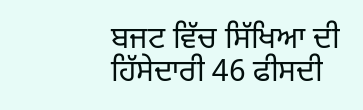ਬਜਟ ਵਿੱਚ ਸਿੱਖਿਆ ਦੀ ਹਿੱਸੇਦਾਰੀ 46 ਫੀਸਦੀ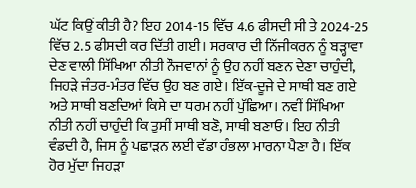ਘੱਟ ਕਿਉਂ ਕੀਤੀ ਹੈ? ਇਹ 2014-15 ਵਿੱਚ 4.6 ਫੀਸਦੀ ਸੀ ਤੇ 2024-25 ਵਿੱਚ 2.5 ਫੀਸਦੀ ਕਰ ਦਿੱਤੀ ਗਈ। ਸਰਕਾਰ ਦੀ ਨਿੱਜੀਕਰਨ ਨੂੰ ਬੜ੍ਹਾਵਾ ਦੇਣ ਵਾਲੀ ਸਿੱਖਿਆ ਨੀਤੀ ਨੌਜਵਾਨਾਂ ਨੂੰ ਉਹ ਨਹੀਂ ਬਣਨ ਦੇਣਾ ਚਾਹੁੰਦੀ, ਜਿਹੜੇ ਜੰਤਰ-ਮੰਤਰ ਵਿੱਚ ਉਹ ਬਣ ਗਏ। ਇੱਕ-ਦੂਜੇ ਦੇ ਸਾਥੀ ਬਣ ਗਏ ਅਤੇ ਸਾਥੀ ਬਣਦਿਆਂ ਕਿਸੇ ਦਾ ਧਰਮ ਨਹੀਂ ਪੁੱਛਿਆ। ਨਵੀਂ ਸਿੱਖਿਆ ਨੀਤੀ ਨਹੀਂ ਚਾਹੁੰਦੀ ਕਿ ਤੁਸੀਂ ਸਾਥੀ ਬਣੋ, ਸਾਥੀ ਬਣਾਓ। ਇਹ ਨੀਤੀ ਵੰਡਦੀ ਹੈ, ਜਿਸ ਨੂੰ ਪਛਾੜਨ ਲਈ ਵੱਡਾ ਹੰਭਲਾ ਮਾਰਨਾ ਪੈਣਾ ਹੈ। ਇੱਕ ਹੋਰ ਮੁੱਦਾ ਜਿਹੜਾ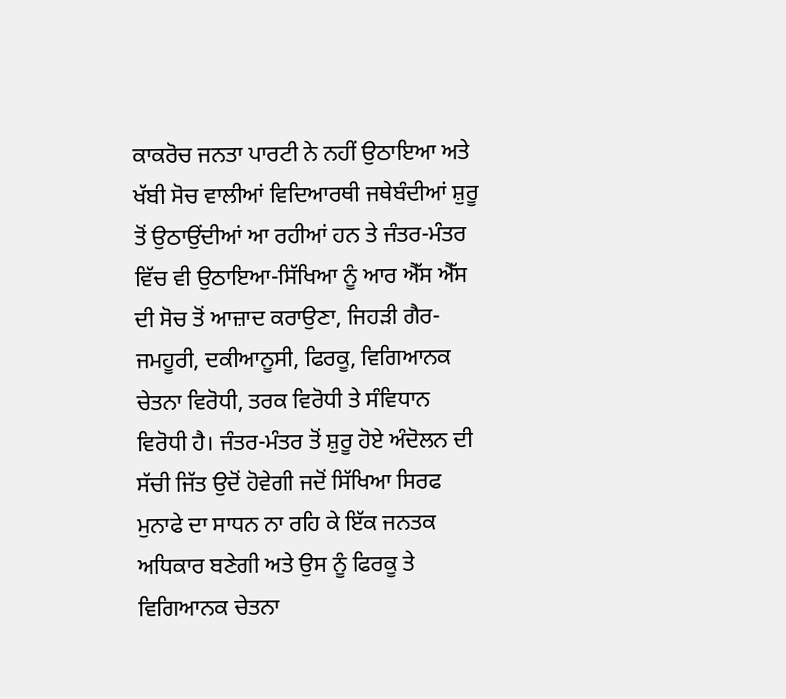ਕਾਕਰੋਚ ਜਨਤਾ ਪਾਰਟੀ ਨੇ ਨਹੀਂ ਉਠਾਇਆ ਅਤੇ ਖੱਬੀ ਸੋਚ ਵਾਲੀਆਂ ਵਿਦਿਆਰਥੀ ਜਥੇਬੰਦੀਆਂ ਸ਼ੁਰੂ ਤੋਂ ਉਠਾਉਂਦੀਆਂ ਆ ਰਹੀਆਂ ਹਨ ਤੇ ਜੰਤਰ-ਮੰਤਰ ਵਿੱਚ ਵੀ ਉਠਾਇਆ-ਸਿੱਖਿਆ ਨੂੰ ਆਰ ਐੱਸ ਐੱਸ ਦੀ ਸੋਚ ਤੋਂ ਆਜ਼ਾਦ ਕਰਾਉਣਾ, ਜਿਹੜੀ ਗੈਰ-ਜਮਹੂਰੀ, ਦਕੀਆਨੂਸੀ, ਫਿਰਕੂ, ਵਿਗਿਆਨਕ ਚੇਤਨਾ ਵਿਰੋਧੀ, ਤਰਕ ਵਿਰੋਧੀ ਤੇ ਸੰਵਿਧਾਨ ਵਿਰੋਧੀ ਹੈ। ਜੰਤਰ-ਮੰਤਰ ਤੋਂ ਸ਼ੁਰੂ ਹੋਏ ਅੰਦੋਲਨ ਦੀ ਸੱਚੀ ਜਿੱਤ ਉਦੋਂ ਹੋਵੇਗੀ ਜਦੋਂ ਸਿੱਖਿਆ ਸਿਰਫ ਮੁਨਾਫੇ ਦਾ ਸਾਧਨ ਨਾ ਰਹਿ ਕੇ ਇੱਕ ਜਨਤਕ ਅਧਿਕਾਰ ਬਣੇਗੀ ਅਤੇ ਉਸ ਨੂੰ ਫਿਰਕੂ ਤੇ ਵਿਗਿਆਨਕ ਚੇਤਨਾ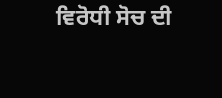ਵਿਰੋਧੀ ਸੋਚ ਦੀ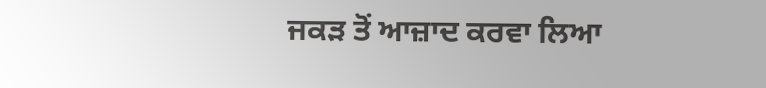ਜਕੜ ਤੋਂ ਆਜ਼ਾਦ ਕਰਵਾ ਲਿਆ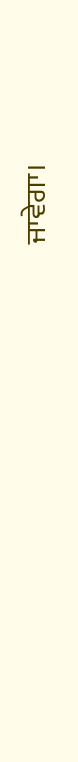ਜਾਵੇਗਾ।